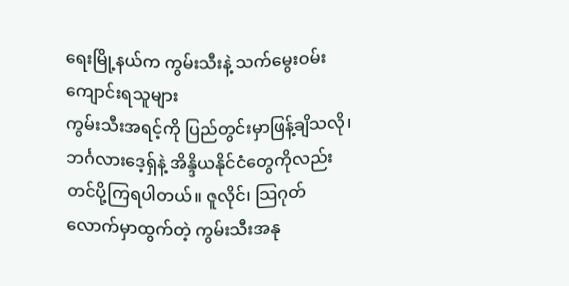ရေးမြို့နယ်က ကွမ်းသီးနဲ့ သက်မွေးဝမ်းကျောင်းရသူများ
ကွမ်းသီးအရင့်ကို ပြည်တွင်းမှာဖြန့်ချိသလို၊ ဘင်္ဂလားဒေ့ရှ်နဲ့ အိန္ဒိယနိုင်ငံတွေကိုလည်း တင်ပို့ကြရပါတယ်။ ဇူလိုင်၊ သြဂုတ်လောက်မှာထွက်တဲ့ ကွမ်းသီးအနု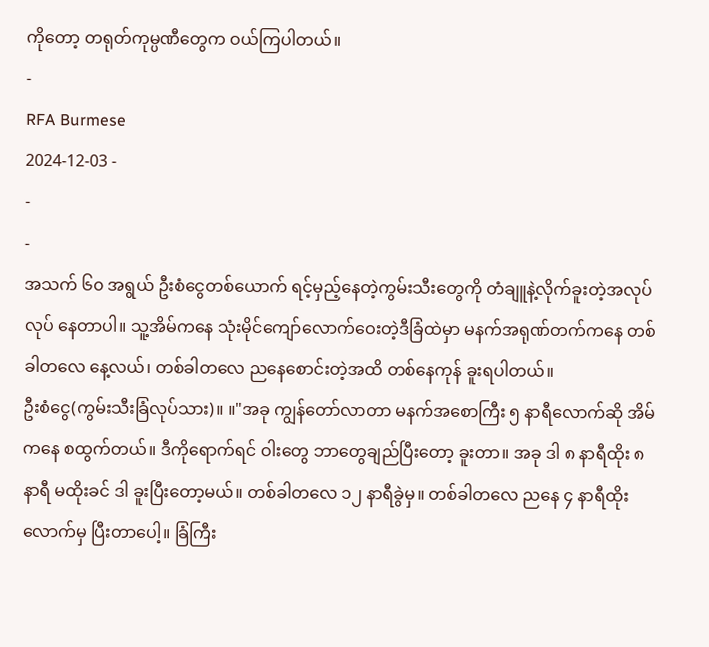ကိုတော့ တရုတ်ကုမ္ပဏီတွေက ဝယ်ကြပါတယ်။
-
RFA Burmese
2024-12-03 -
-
-
အသက် ၆၀ အရွယ် ဦးစံငွေတစ်ယောက် ရင့်မှည့်နေတဲ့ကွမ်းသီးတွေကို တံချူနဲ့လိုက်ခူးတဲ့အလုပ်လုပ် နေတာပါ။ သူ့အိမ်ကနေ သုံးမိုင်ကျော်လောက်ဝေးတဲ့ဒီခြံထဲမှာ မနက်အရုဏ်တက်ကနေ တစ်ခါတလေ နေ့လယ်၊ တစ်ခါတလေ ညနေစောင်းတဲ့အထိ တစ်နေကုန် ခူးရပါတယ်။
ဦးစံငွေ(ကွမ်းသီးခြံလုပ်သား)။ ။"အခု ကျွန်တော်လာတာ မနက်အစောကြီး ၅ နာရီလောက်ဆို အိမ်ကနေ စထွက်တယ်။ ဒီကိုရောက်ရင် ဝါးတွေ ဘာတွေချည်ပြီးတော့ ခူးတာ။ အခု ဒါ ၈ နာရီထိုး ၈နာရီ မထိုးခင် ဒါ ခူးပြီးတော့မယ်။ တစ်ခါတလေ ၁၂ နာရီခွဲမှ။ တစ်ခါတလေ ညနေ ၄ နာရီထိုးလောက်မှ ပြီးတာပေါ့။ ခြံကြီး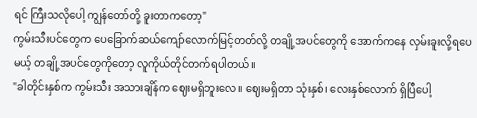ရင် ကြီးသလိုပေါ့ ကျွန်တော်တို့ ခူးတာကတော့"
ကွမ်းသီးပင်တွေက ပေခြောက်ဆယ်ကျော်လောက်မြင့်တတ်လို့ တချို့အပင်တွေကို အောက်ကနေ လှမ်းခူးလို့ရပေမယ့် တချို့အပင်တွေကိုတော့ လူကိုယ်တိုင်တက်ရပါတယ်။
"ခါတိုင်းနှစ်က ကွမ်းသီး အသားချိန်က ဈေးမရှိဘူးလေ။ ဈေးမရှိတာ သုံးနှစ်၊ လေးနှစ်လောက် ရှိပြီပေါ့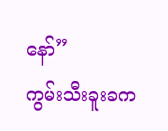နော်”
ကွမ်းသီးခူးခက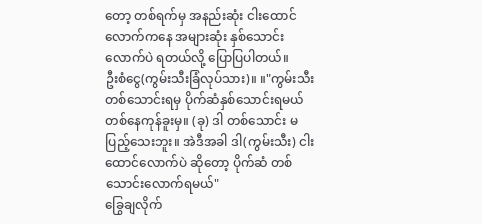တော့ တစ်ရက်မှ အနည်းဆုံး ငါးထောင်လောက်ကနေ အများဆုံး နှစ်သောင်းလောက်ပဲ ရတယ်လို့ ပြောပြပါတယ်။
ဦးစံငွေ(ကွမ်းသီးခြံလုပ်သား)။ ။"ကွမ်းသီး တစ်သောင်းရမှ ပိုက်ဆံနှစ်သောင်းရမယ် တစ်နေကုန်ခူးမှ။ (ခု) ဒါ တစ်သောင်း မပြည့်သေးဘူး။ အဲဒီအခါ ဒါ(ကွမ်းသီး) ငါးထောင်လောက်ပဲ ဆိုတော့ ပိုက်ဆံ တစ်သောင်းလောက်ရမယ်"
ခြွေချလိုက်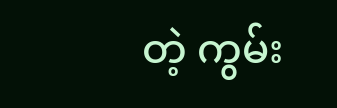တဲ့ ကွမ်း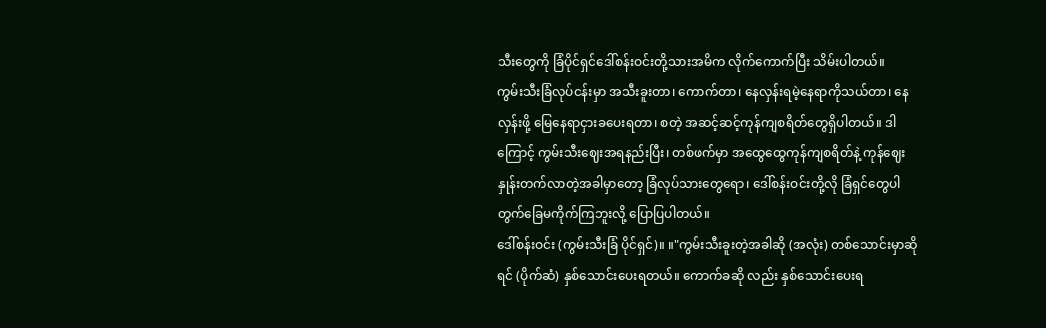သီးတွေကို ခြံပိုင်ရှင်ဒေါ်စန်းဝင်းတို့သားအမိက လိုက်ကောက်ပြီး သိမ်းပါတယ်။
ကွမ်းသီးခြံလုပ်ငန်းမှာ အသီးခူးတာ၊ ကောက်တာ၊ နေလှန်းရမဲ့နေရာကိုသယ်တာ၊ နေလှန်းဖို့ မြေနေရာငှားခပေးရတာ၊ စတဲ့ အဆင့်ဆင့်ကုန်ကျစရိတ်တွေရှိပါတယ်။ ဒါကြောင့် ကွမ်းသီးဈေးအရနည်းပြီး၊ တစ်ဖက်မှာ အထွေထွေကုန်ကျစရိတ်နဲ့ ကုန်ဈေးနှုန်းတက်လာတဲ့အခါမှာတော့ ခြံလုပ်သားတွေရော၊ ဒေါ်စန်းဝင်းတို့လို ခြံရှင်တွေပါ တွက်ခြေမကိုက်ကြဘူးလို့ ပြောပြပါတယ်။
ဒေါ်စန်းဝင်း (ကွမ်းသီးခြံ ပိုင်ရှင်)။ ။"ကွမ်းသီးခူးတဲ့အခါဆို (အလုံး) တစ်သောင်းမှာဆိုရင် (ပိုက်ဆံ) နှစ်သောင်းပေးရတယ်။ ကောက်ခဆို လည်း နှစ်သောင်းပေးရ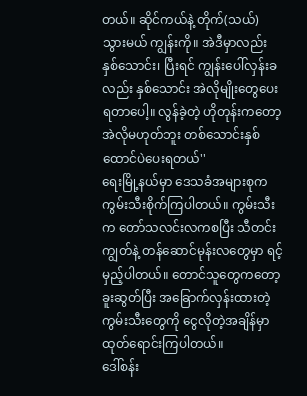တယ်။ ဆိုင်ကယ်နဲ့ တိုက်(သယ်) သွားမယ် ကျွန်းကို။ အဲဒီမှာလည်း နှစ်သောင်း၊ ပြီးရင် ကျွန်းပေါ်လှန်းခလည်း နှစ်သောင်း အဲလိုမျိုးတွေပေးရတာပေါ့။ လွန်ခဲ့တဲ့ ဟိုတုန်းကတော့ အဲလိုမဟုတ်ဘူး တစ်သောင်းနှစ်ထောင်ပဲပေးရတယ်''
ရေးမြို့နယ်မှာ ဒေသခံအများစုက ကွမ်းသီးစိုက်ကြပါတယ်။ ကွမ်းသီးက တော်သလင်းလကစပြီး သီတင်းကျွတ်နဲ့ တန်ဆောင်မုန်းလတွေမှာ ရင့်မှည့်ပါတယ်။ တောင်သူတွေကတော့ ခူးဆွတ်ပြီး အခြောက်လှန်းထားတဲ့ ကွမ်းသီးတွေကို ငွေလိုတဲ့အချိန်မှာ ထုတ်ရောင်းကြပါတယ်။
ဒေါ်စန်း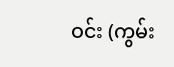ဝင်း (ကွမ်း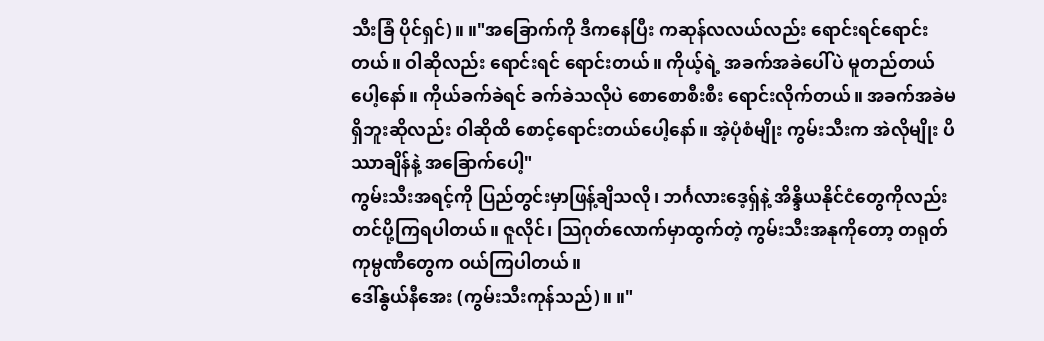သီးခြံ ပိုင်ရှင်)။ ။"အခြောက်ကို ဒီကနေပြီး ကဆုန်လလယ်လည်း ရောင်းရင်ရောင်းတယ်။ ဝါဆိုလည်း ရောင်းရင် ရောင်းတယ်။ ကိုယ့်ရဲ့ အခက်အခဲပေါ်ပဲ မူတည်တယ်ပေါ့နော်။ ကိုယ်ခက်ခဲရင် ခက်ခဲသလိုပဲ စောစောစီးစီး ရောင်းလိုက်တယ်။ အခက်အခဲမရှိဘူးဆိုလည်း ဝါဆိုထိ စောင့်ရောင်းတယ်ပေါ့နော်။ အဲ့ပုံစံမျိုး ကွမ်းသီးက အဲလိုမျိုး ပိဿာချိန်နဲ့ အခြောက်ပေါ့"
ကွမ်းသီးအရင့်ကို ပြည်တွင်းမှာဖြန့်ချိသလို၊ ဘင်္ဂလားဒေ့ရှ်နဲ့ အိန္ဒိယနိုင်ငံတွေကိုလည်း တင်ပို့ကြရပါတယ်။ ဇူလိုင်၊ သြဂုတ်လောက်မှာထွက်တဲ့ ကွမ်းသီးအနုကိုတော့ တရုတ်ကုမ္ပဏီတွေက ဝယ်ကြပါတယ်။
ဒေါ်နွယ်နီအေး (ကွမ်းသီးကုန်သည်)။ ။"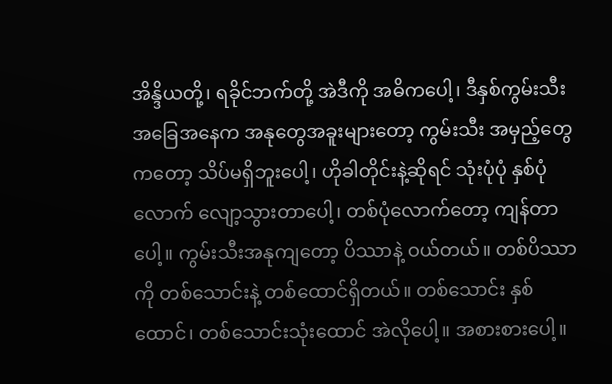အိန္ဒိယတို့၊ ရခိုင်ဘက်တို့ အဲဒီကို အဓိကပေါ့၊ ဒီနှစ်ကွမ်းသီး အခြေအနေက အနုတွေအခူးများတော့ ကွမ်းသီး အမှည့်တွေကတော့ သိပ်မရှိဘူးပေါ့၊ ဟိုခါတိုင်းနဲ့ဆိုရင် သုံးပုံပုံ နှစ်ပုံလောက် လျော့သွားတာပေါ့၊ တစ်ပုံလောက်တော့ ကျန်တာပေါ့။ ကွမ်းသီးအနုကျတော့ ပိဿာနဲ့ ဝယ်တယ်။ တစ်ပိဿာကို တစ်သောင်းနဲ့ တစ်ထောင်ရှိတယ်။ တစ်သောင်း နှစ်ထောင်၊ တစ်သောင်းသုံးထောင် အဲလိုပေါ့။ အစားစားပေါ့။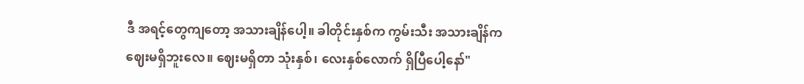ဒီ အရင့်တွေကျတော့ အသားချိန်ပေါ့။ ခါတိုင်းနှစ်က ကွမ်းသီး အသားချိန်က ဈေးမရှိဘူးလေ။ ဈေးမရှိတာ သုံးနှစ်၊ လေးနှစ်လောက် ရှိပြီပေါ့နော်"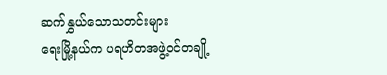ဆက်နွှယ်သောသတင်းများ
ရေးမြို့နယ်က ပရဟိတအဖွဲ့ဝင်တချို့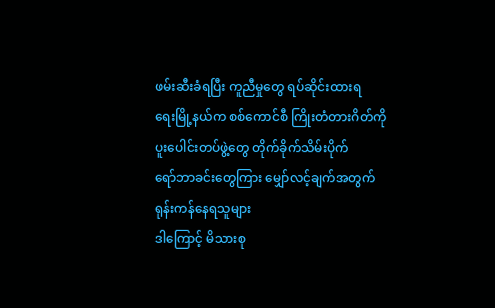ဖမ်းဆီးခံရပြီး ကူညီမှုတွေ ရပ်ဆိုင်းထားရ
ရေးမြို့နယ်က စစ်ကောင်စီ ကြိုးတံတားဂိတ်ကို ပူးပေါင်းတပ်ဖွဲ့တွေ တိုက်ခိုက်သိမ်းပိုက်
ရော်ဘာခင်းတွေကြား မျှော်လင့်ချက်အတွက် ရုန်းကန်နေရသူများ
ဒါကြောင့် မိသားစု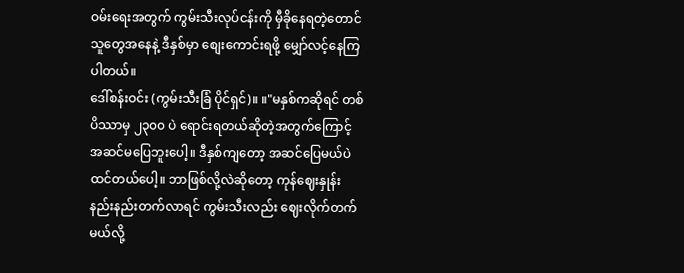ဝမ်းရေးအတွက် ကွမ်းသီးလုပ်ငန်းကို မှီခိုနေရတဲ့တောင်သူတွေအနေနဲ့ ဒီနှစ်မှာ စျေးကောင်းရဖို့ မျှော်လင့်နေကြပါတယ်။
ဒေါ်စန်းဝင်း (ကွမ်းသီးခြံ ပိုင်ရှင်)။ ။"မနှစ်ကဆိုရင် တစ်ပိဿာမှ ၂၃၀၀ ပဲ ရောင်းရတယ်ဆိုတဲ့အတွက်ကြောင့် အဆင်မပြေဘူးပေါ့။ ဒီနှစ်ကျတော့ အဆင်ပြေမယ်ပဲထင်တယ်ပေါ့။ ဘာဖြစ်လို့လဲဆိုတော့ ကုန်ဈေးနှုန်း နည်းနည်းတက်လာရင် ကွမ်းသီးလည်း ဈေးလိုက်တက်မယ်လို့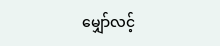မျှော်လင့်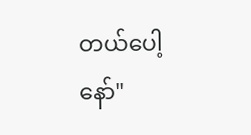တယ်ပေါ့နော်"